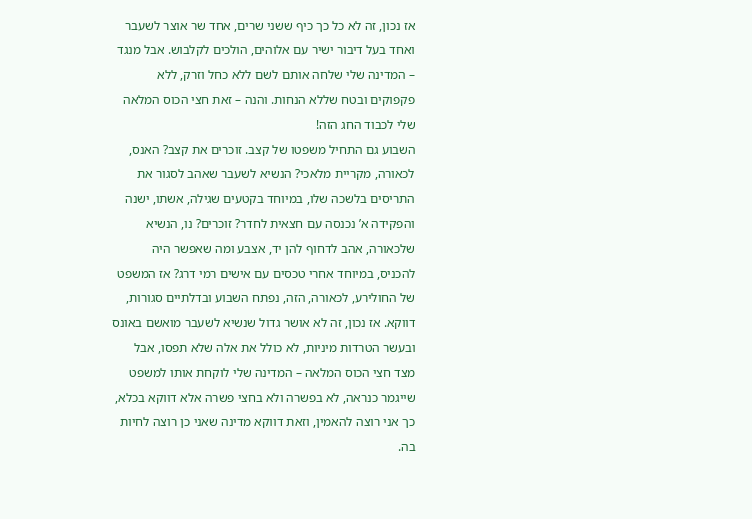אז נכון, זה לא כל כך כיף ששני שרים, אחד שר אוצר לשעבר ואחד בעל דיבור ישיר עם אלוהים, הולכים לקלבוש. אבל מנגד – המדינה שלי שלחה אותם לשם ללא כחל וזרק, ללא פקפוקים ובטח שללא הנחות. והנה – זאת חצי הכוס המלאה שלי לכבוד החג הזה!
השבוע גם התחיל משפטו של קצב. זוכרים את קצב? האנס, לכאורה, מקריית מלאכי? הנשיא לשעבר שאהב לסגור את התריסים בלשכה שלו, במיוחד בקטעים שגילה, אשתו, ישנה והפקידה א’ נכנסה עם חצאית לחדר? זוכרים? נו, הנשיא שלכאורה, אהב לדחוף להן יד, אצבע ומה שאפשר היה להכניס, במיוחד אחרי טכסים עם אישים רמי דרג? אז המשפט של החולירע, לכאורה, הזה, נפתח השבוע ובדלתיים סגורות, דווקא. אז נכון, זה לא אושר גדול שנשיא לשעבר מואשם באונס ובעשר הטרדות מיניות, לא כולל את אלה שלא תפסו, אבל מצד חצי הכוס המלאה – המדינה שלי לוקחת אותו למשפט שייגמר כנראה, לא בפשרה ולא בחצי פשרה אלא דווקא בכלא, כך אני רוצה להאמין, וזאת דווקא מדינה שאני כן רוצה לחיות בה.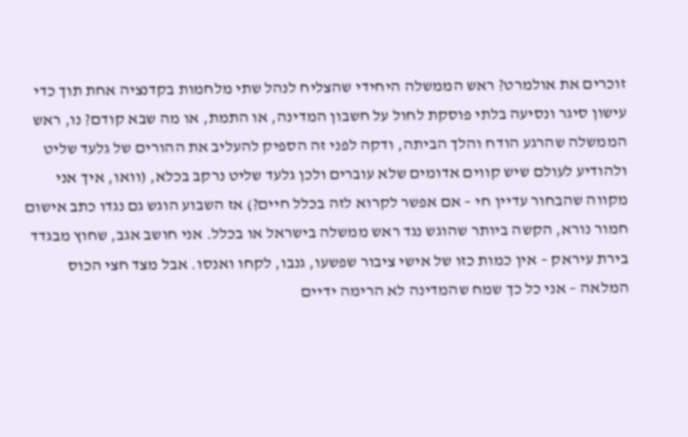זוכרים את אולמרט? ראש הממשלה היחידי שהצליח לנהל שתי מלחמות בקדנציה אחת תוך כדי עישון סיגר ונסיעה בלתי פוסקת לחול על חשבון המדינה, או התמת, או מה שבא קודם? נו, ראש הממשלה שהרגע הודח והלך הביתה, ודקה לפני זה הספיק להעליב את ההורים של גלעד שליט ולהודיע לעולם שיש קווים אדומים שלא עוברים ולכן גלעד שליט נרקב בכלא, (וואו, איך אני מקווה שהבחור עדיין חי – אם אפשר לקרוא לזה בכלל חיים?) אז השבוע הוגש גם נגדו כתב אישום חמור נורא, הקשה ביותר שהוגש נגד ראש ממשלה בישראל או בכלל. אני חושב אגב, שחוץ מבגדד בירת עיראק – אין כמות כזו של אישי ציבור שפשעו, גנבו, לקחו ואנסו. אבל מצד חצי הכוס המלאה – אני כל כך שמח שהמדינה לא הרימה ידיים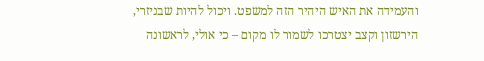והעמידה את האיש היהיר הזה למשפט. ויכול להיות שבניזרי, הירשזון וקצב יצטרכו לשמור לו מקום – כי אולי, לראשונה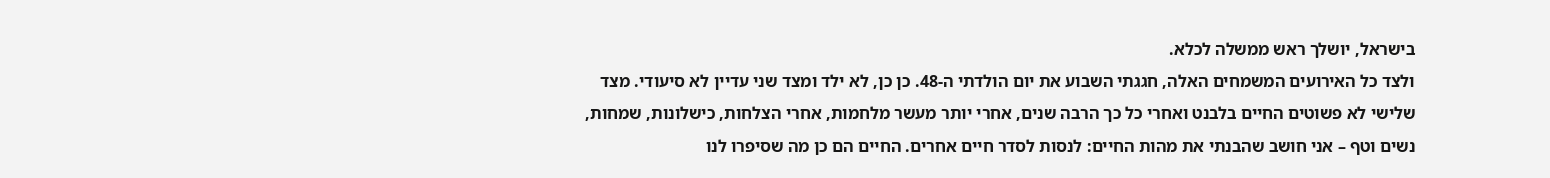בישראל, יושלך ראש ממשלה לכלא.
ולצד כל האירועים המשמחים האלה, חגגתי השבוע את יום הולדתי ה-48. כן כן, לא ילד ומצד שני עדיין לא סיעודי. מצד שלישי לא פשוטים החיים בלבנט ואחרי כל כך הרבה שנים, אחרי יותר מעשר מלחמות, אחרי הצלחות, כישלונות, שמחות, נשים וטף – אני חושב שהבנתי את מהות החיים: לנסות לסדר חיים אחרים. החיים הם כן מה שסיפרו לנו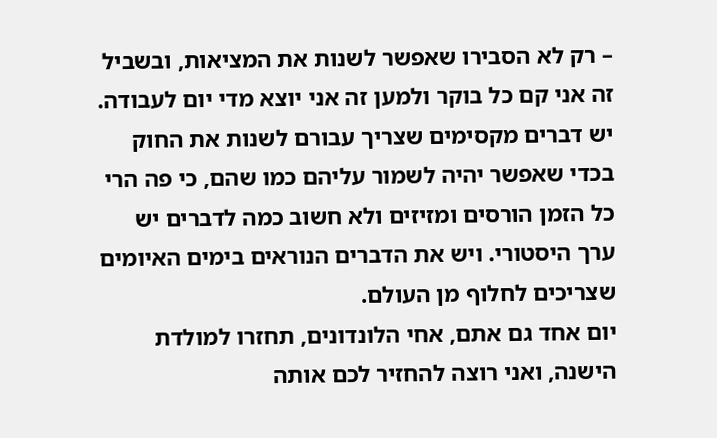– רק לא הסבירו שאפשר לשנות את המציאות, ובשביל זה אני קם כל בוקר ולמען זה אני יוצא מדי יום לעבודה. יש דברים מקסימים שצריך עבורם לשנות את החוק בכדי שאפשר יהיה לשמור עליהם כמו שהם, כי פה הרי כל הזמן הורסים ומזיזים ולא חשוב כמה לדברים יש ערך היסטורי. ויש את הדברים הנוראים בימים האיומים שצריכים לחלוף מן העולם.
יום אחד גם אתם, אחי הלונדונים, תחזרו למולדת הישנה, ואני רוצה להחזיר לכם אותה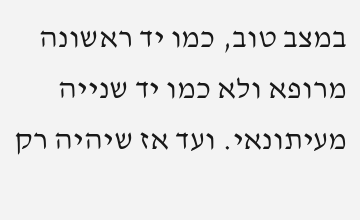במצב טוב, כמו יד ראשונה מרופא ולא כמו יד שנייה מעיתונאי. ועד אז שיהיה רק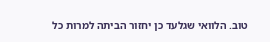טוב. הלוואי שגלעד כן יחזור הביתה למרות כל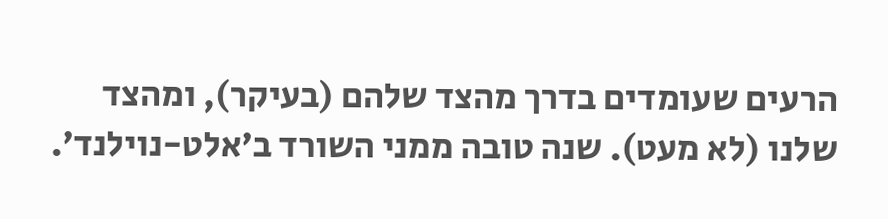הרעים שעומדים בדרך מהצד שלהם (בעיקר), ומהצד שלנו (לא מעט). שנה טובה ממני השורד ב’אלט-נוילנד’.